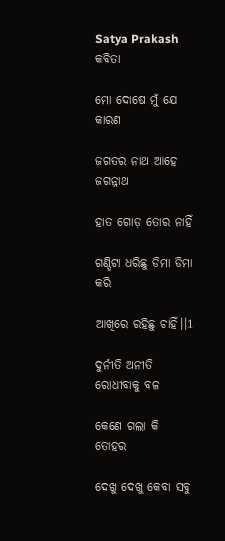Satya Prakash
କବିତା

ମୋ ଦୋଷେ ମୁଁ ଯେ କାରଣ

ଜଗତର ନାଥ ଆହେ ଜଗନ୍ନାଥ

ହାତ ଗୋଡ଼ ତୋର ନାହିଁ

ଗଣ୍ଡିଟା ଧରିଛୁ ଡିମା ଡିମା କରି

ଆଖିରେ ରହିଛୁ ଚାହିଁ।।1

ଦୁର୍ନୀତି ଅନୀତି ରୋଧୀବାକୁ ବଳ

କେଣେ ଗଲା କି ତୋହର

ଦେଖୁ ଦେଖୁ କେବା ସବୁ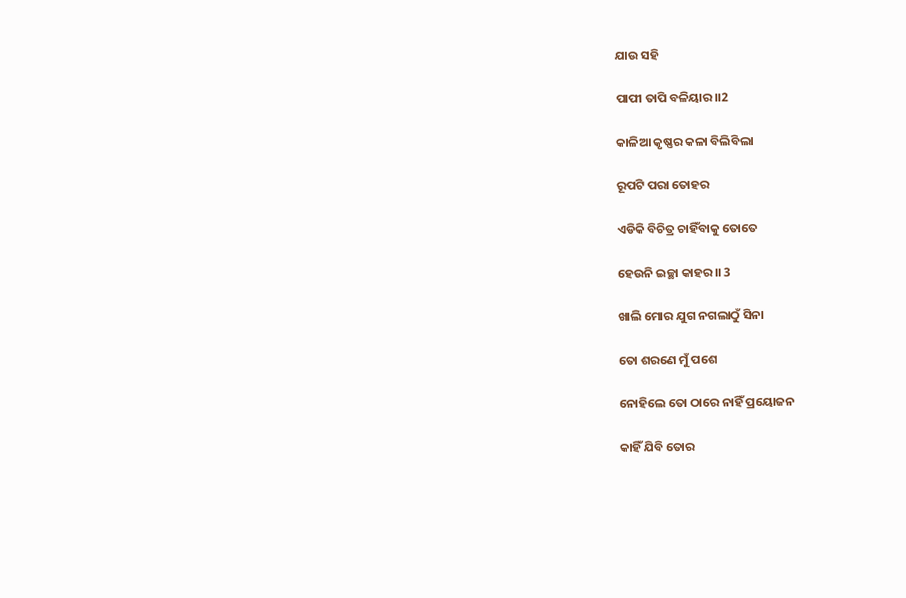ଯାଉ ସହି

ପାପୀ ତାପି ବଳିୟାର।।2

କାଳିଆ କୃଷ୍ଣର କଳା ବିଲିବିଲା

ରୂପଟି ପରା ତୋହର

ଏଡିକି ବିଚିତ୍ର ଚାହିଁବାକୁ ତୋତେ

ହେଉନି ଇଚ୍ଛା କାହର।। 3

ଖାଲି ମୋର ଯୁଗ ନଗଲାଠୁଁ ସିନା

ତୋ ଶରଣେ ମୁଁ ପଶେ

ନୋହିଲେ ତୋ ଠାରେ ନାହିଁ ପ୍ରୟୋଜନ

କାହିଁ ଯିବି ତୋର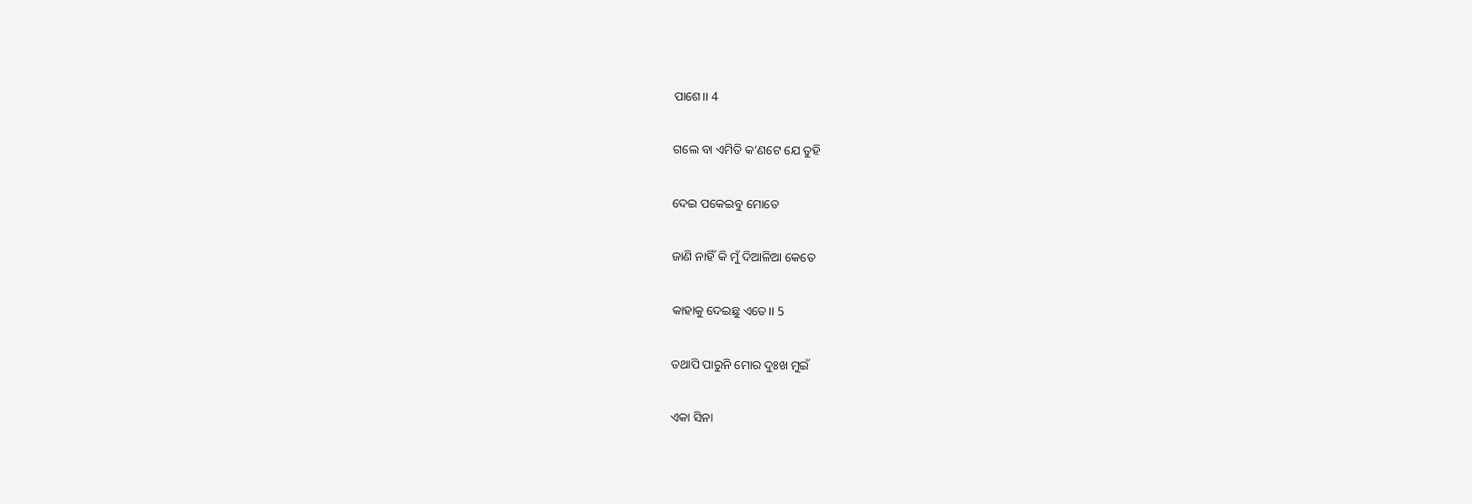ପାଶେ।। 4

ଗଲେ ବା ଏମିତି କ’ଣଟେ ଯେ ତୁହି

ଦେଇ ପକେଇବୁ ମୋତେ

ଜାଣି ନାହିଁ କି ମୁଁ ଦିଆଳିଆ କେତେ

କାହାକୁ ଦେଇଛୁ ଏତେ।। 5

ତଥାପି ପାରୁନି ମୋର ଦୁଃଖ ମୁଇଁ

ଏକା ସିନା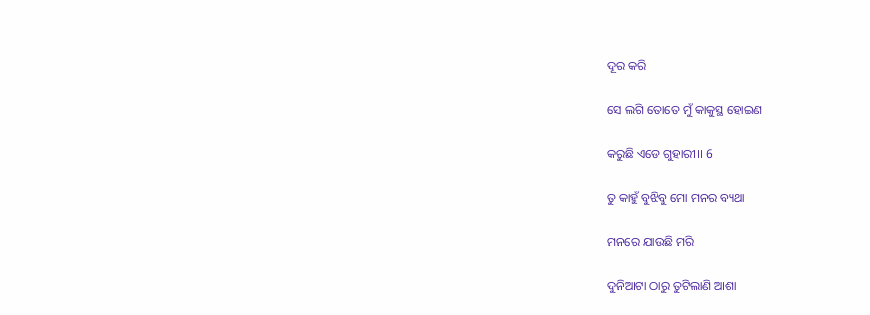ଦୂର କରି

ସେ ଲଗି ତୋତେ ମୁଁ କାକୁସ୍ଥ ହୋଇଣ

କରୁଛି ଏଡେ ଗୁହାରୀ।। 6

ତୁ କାହୁଁ ବୁଝିବୁ ମୋ ମନର ବ୍ୟଥା

ମନରେ ଯାଉଛି ମରି

ଦୁନିଆଟା ଠାରୁ ତୁଟିଲାଣି ଆଶା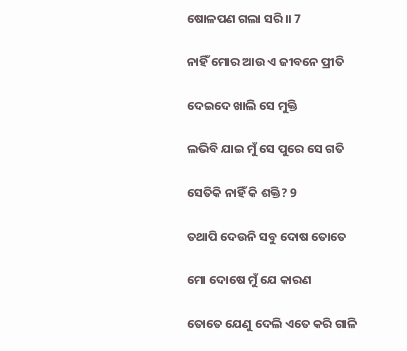ଷୋଳପଣ ଗଲା ସରି।। 7

ନାହିଁ ମୋର ଆଉ ଏ ଜୀବନେ ପ୍ରୀତି

ଦେଇଦେ ଖାଲି ସେ ମୁକ୍ତି

ଲଭିବି ଯାଇ ମୁଁ ସେ ପୁରେ ସେ ଗତି

ସେତିକି ନାହିଁ କି ଶକ୍ତି? 9

ତଥାପି ଦେଉନି ସବୁ ଦୋଷ ତୋତେ

ମୋ ଦୋଷେ ମୁଁ ଯେ କାରଣ

ତୋତେ ଯେଣୁ ଦେଲି ଏତେ କରି ଗାଳି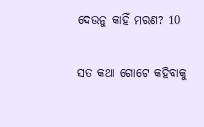ଦେଉନୁ କାହିଁ ମରଣ? 10

ସତ କଥା ଗୋଟେ କହିବାକୁ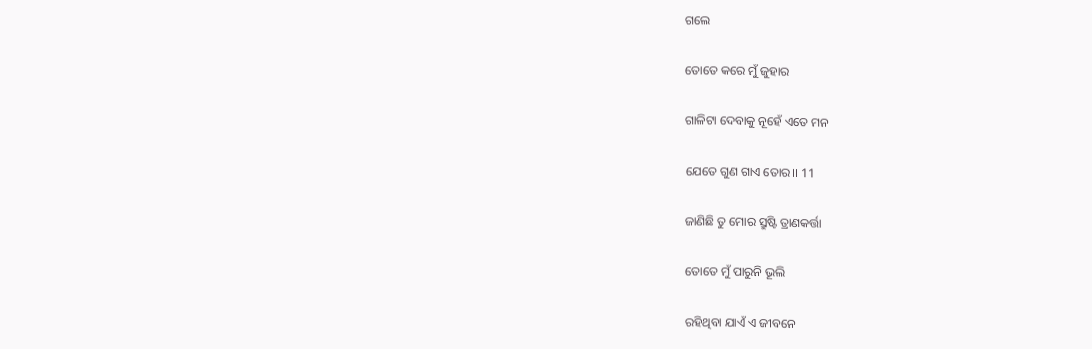ଗଲେ

ତୋତେ କରେ ମୁଁ ଜୁହାର

ଗାଳିଟା ଦେବାକୁ ନୂହେଁ ଏତେ ମନ

ଯେତେ ଗୁଣ ଗାଏ ତୋର।। 11

ଜାଣିଛି ତୁ ମୋର ସ୍ରୁଷ୍ଟି ତ୍ରାଣକର୍ତ୍ତା

ତୋତେ ମୁଁ ପାରୁନି ଭୂଲି

ରହିଥିବା ଯାଏଁ ଏ ଜୀବନେ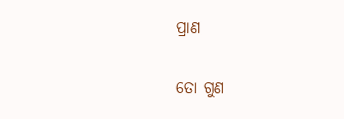ପ୍ରାଣ

ତୋ ଗୁଣ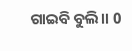ଗାଇବି ବୁଲି।। 0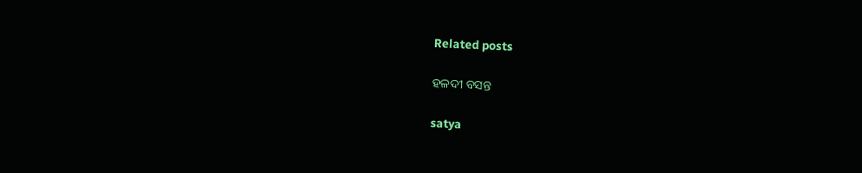Related posts

ହଳଦୀ ବସନ୍ତ

satya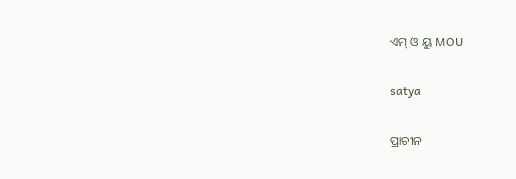ଏମ୍ ଓ ୟୁ MOU

satya

ପ୍ରାଚୀନ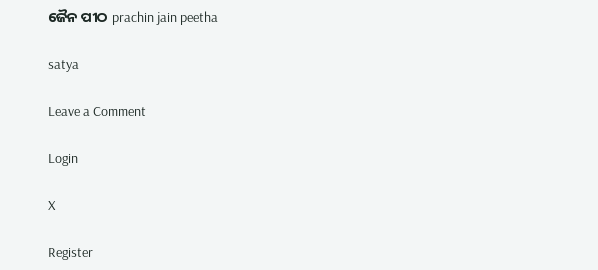ଜୈନ ପୀଠ prachin jain peetha

satya

Leave a Comment

Login

X

Register